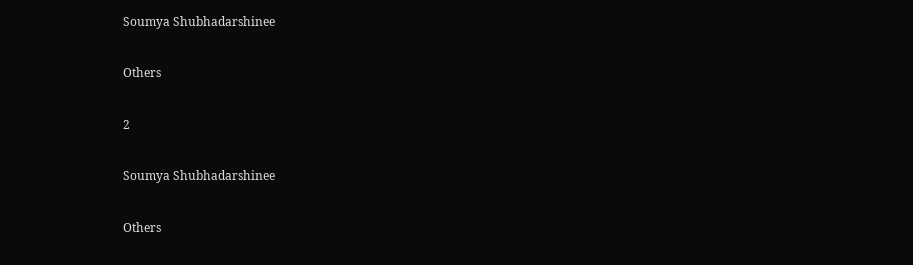Soumya Shubhadarshinee

Others

2

Soumya Shubhadarshinee

Others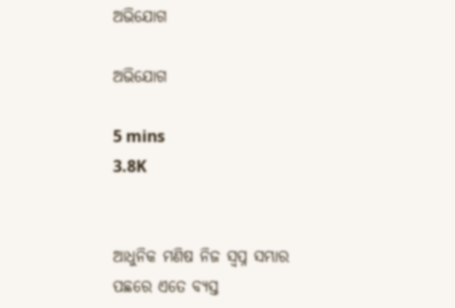ଅଭିଯୋଗ

ଅଭିଯୋଗ

5 mins
3.8K


ଆଧୁନିକ ମଣିଷ ନିଜ ସ୍ୱପ୍ନ ସମ୍ଭାର ପଛରେ ଏତେ ବ୍ୟସ୍ତ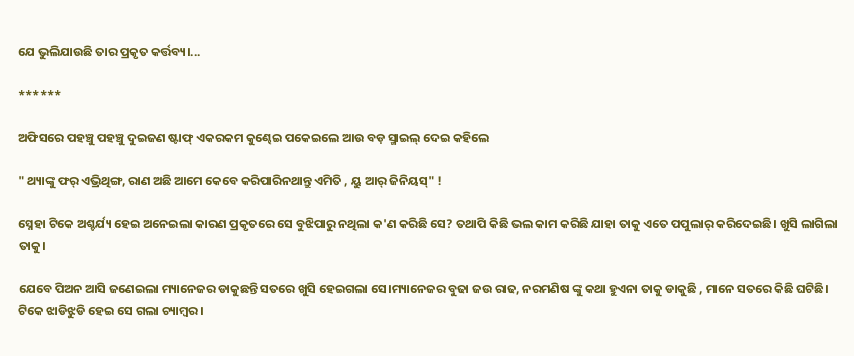ଯେ ଭୁଲିଯାଉଛି ତାର ପ୍ରକୃତ କର୍ତ୍ତବ୍ୟ।...

******

ଅଫିସରେ ପହଞ୍ଚୁ ପହଞ୍ଚୁ ଦୁଇଜଣ ଷ୍ଟାଫ୍ ଏକରକମ କୁଣ୍ଢେଇ ପକେଇଲେ ଆଉ ବଡ଼ ସ୍ମାଇଲ୍ ଦେଇ କହିଲେ

" ଥ୍ୟାଙ୍କୁ ଫର୍ ଏଭ୍ରିଥିଙ୍ଗ, ରାଣ ଅଛି ଆମେ କେବେ କରିପାରିନଥାନ୍ତୁ ଏମିତି , ୟୁ ଆର୍ ଜିନିୟସ୍" !

ସ୍ନେହା ଟିକେ ଅଶ୍ଚର୍ଯ୍ୟ ହେଇ ଅନେଇଲା କାରଣ ପ୍ରକୃତରେ ସେ ବୁଝିପାରୁ ନଥିଲା କ'ଣ କରିଛି ସେ? ତଥାପି କିଛି ଭଲ କାମ କରିଛି ଯାହା ତାକୁ ଏତେ ପପୁଲାର୍ କରିଦେଇଛି। ଖୁସି ଲାଗିଲା ତାକୁ।

ଯେବେ ପିଅନ ଆସି ଜଣେଇଲା ମ୍ୟାନେଜର ଡାକୁଛନ୍ତି ସତରେ ଖୁସି ହେଇଗଲା ସେ।ମ୍ୟାନେଜର ବୁଢା ଜଉ ରାଢ, ନରମଣିଷ ଙ୍କୁ କଥା ହୁଏନା ତାକୁ ଡାକୁଛି , ମାନେ ସତରେ କିଛି ଘଟିଛି। ଟିକେ ଝାଡିଝୁଡି ହେଇ ସେ ଗଲା ଚ୍ୟାମ୍ବର।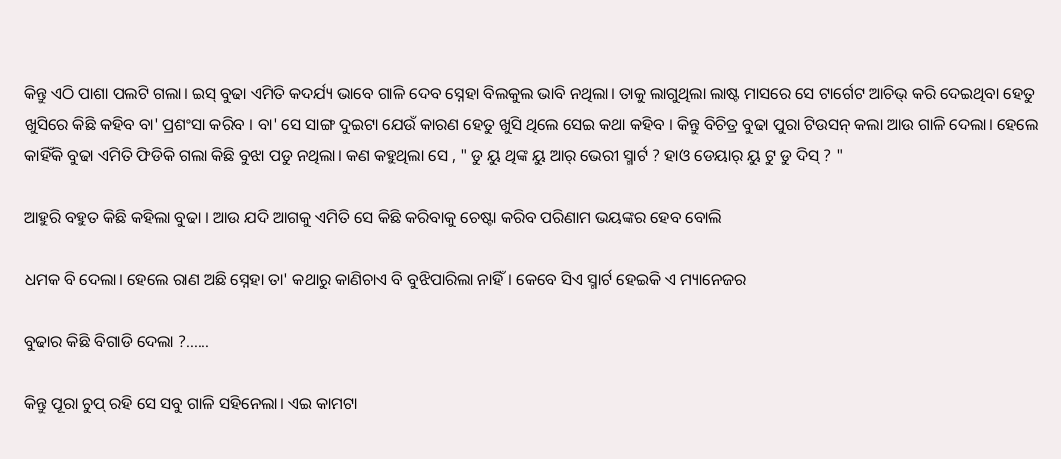କିନ୍ତୁ ଏଠି ପାଶା ପଲଟି ଗଲା। ଇସ୍ ବୁଢା ଏମିତି କଦର୍ଯ୍ୟ ଭାବେ ଗାଳି ଦେବ ସ୍ନେହା ବିଲକୁଲ ଭାବି ନଥିଲା। ତାକୁ ଲାଗୁଥିଲା ଲାଷ୍ଟ ମାସରେ ସେ ଟାର୍ଗେଟ ଆଚିଭ୍ କରି ଦେଇଥିବା ହେତୁ ଖୁସିରେ କିଛି କହିବ ବା' ପ୍ରଶଂସା କରିବ । ବା' ସେ ସାଙ୍ଗ ଦୁଇଟା ଯେଉଁ କାରଣ ହେତୁ ଖୁସି ଥିଲେ ସେଇ କଥା କହିବ । କିନ୍ତୁ ବିଚିତ୍ର ବୁଢା ପୁରା ଟିଉସନ୍ କଲା ଆଉ ଗାଳି ଦେଲା। ହେଲେ କାହିଁକି ବୁଢା ଏମିତି ଫିଡିକି ଗଲା କିଛି ବୁଝା ପଡୁ ନଥିଲା। କଣ କହୁଥିଲା ସେ , " ଡୁ ୟୁ ଥିଙ୍କ ୟୁ ଆର୍ ଭେରୀ ସ୍ମାର୍ଟ ? ହାଓ ଡେୟାର୍ ୟୁ ଟୁ ଡୁ ଦିସ୍ ? "

ଆହୁରି ବହୁତ କିଛି କହିଲା ବୁଢା । ଆଉ ଯଦି ଆଗକୁ ଏମିତି ସେ କିଛି କରିବାକୁ ଚେଷ୍ଟା କରିବ ପରିଣାମ ଭୟଙ୍କର ହେବ ବୋଲି

ଧମକ ବି ଦେଲା। ହେଲେ ରାଣ ଅଛି ସ୍ନେହା ତା' କଥାରୁ କାଣିଚାଏ ବି ବୁଝିପାରିଲା ନାହିଁ। କେବେ ସିଏ ସ୍ମାର୍ଟ ହେଇକି ଏ ମ୍ୟାନେଜର

ବୁଢାର କିଛି ବିଗାଡି ଦେଲା ?......

କିନ୍ତୁ ପୂରା ଚୁପ୍ ରହି ସେ ସବୁ ଗାଳି ସହିନେଲା। ଏଇ କାମଟା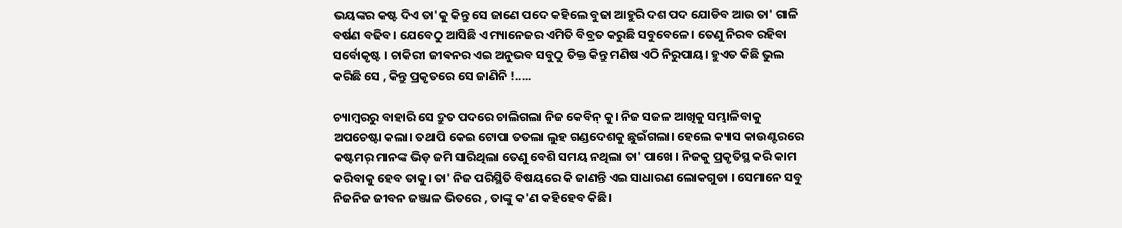ଭୟଙ୍କର କଷ୍ଟ ଦିଏ ତା'କୁ କିନ୍ତୁ ସେ ଜାଣେ ପଦେ କହିଲେ ବୁଢା ଆହୁରି ଦଶ ପଦ ଯୋଡିବ ଆଉ ତା' ଗାଳି ବର୍ଷଣ ବଢିବ। ଯେବେଠୁ ଆସିଛି ଏ ମ୍ୟାନେଜର ଏମିତି ବିବ୍ରତ କରୁଛି ସବୁବେଳେ। ତେଣୁ ନିରବ ରହିବା ସର୍ବୋକୃଷ୍ଟ । ଚାକିରୀ ଜୀଵନର ଏଇ ଅନୁଭବ ସବୁଠୁ ତିକ୍ତ କିନ୍ତୁ ମଣିଷ ଏଠି ନିରୁପାୟ। ହୁଏତ କିଛି ଭୁଲ କରିଛି ସେ , କିନ୍ତୁ ପ୍ରକୃତରେ ସେ ଜାଣିନି !.....

ଚ୍ୟାମ୍ବରରୁ ବାହାରି ସେ ଦ୍ରୁତ ପଦରେ ଚାଲିଗଲା ନିଜ କେବିନ୍ କୁ। ନିଜ ସଜଳ ଆଖିକୁ ସମ୍ଭାଳିବାକୁ ଅପଚେଷ୍ଟା କଲା। ତଥାପି କେଇ ଟୋପା ତତଲା ଲୁହ ଗଣ୍ଡଦେଶକୁ ଛୁଇଁଗଲା। ହେଲେ କ୍ୟାସ କାଉଣ୍ଟରରେ କଷ୍ଟମର୍ ମାନଙ୍କ ଭିଡ଼ ଜମି ସାରିଥିଲା ତେଣୁ ବେଶି ସମୟ ନଥିଲା ତା' ପାଖେ । ନିଜକୁ ପ୍ରକୃତିସ୍ଥ କରି କାମ କରିବାକୁ ହେବ ତାକୁ। ତା' ନିଜ ପରିସ୍ଥିତି ବିଷୟରେ କି ଜାଣନ୍ତି ଏଇ ସାଧାରଣ ଲୋକଗୁଡା । ସେମାନେ ସବୁ ନିଜନିଜ ଜୀବନ ଜଞ୍ଜାଳ ଭିତରେ , ତାଙ୍କୁ କ'ଣ କହିହେବ କିଛି।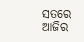ସତରେ ଆଜିର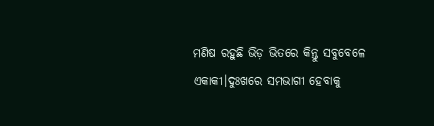ମଣିଷ ରହୁଛି ଭିଡ଼ ଭିତରେ କିନ୍ତୁ ସବୁବେଳେ ଏକାକୀ।ଦୁଃଖରେ ସମଭାଗୀ ହେବାକୁ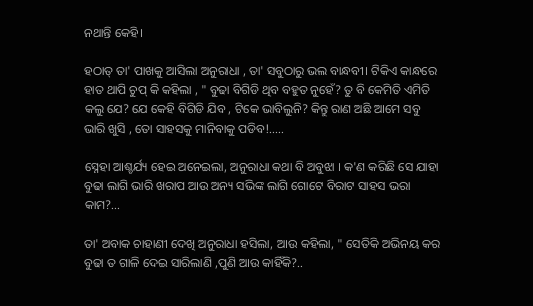ନଥାନ୍ତି କେହି।

ହଠାତ୍ ତା' ପାଖକୁ ଆସିଲା ଅନୁରାଧା , ତା' ସବୁଠାରୁ ଭଲ ବାନ୍ଧବୀ। ଟିକିଏ କାନ୍ଧରେ ହାତ ଥାପି ଚୁପ୍ କି କହିଲା , " ବୁଢା ବିଗିଡି ଥିବ ବହୁତ ନୁହେଁ? ତୁ ବି କେମିତି ଏମିତି କଲୁ ଯେ? ଯେ କେହି ବିଗିଡି ଯିବ , ଟିକେ ଭାବିଲୁନି? କିନ୍ତୁ ରାଣ ଅଛି ଆମେ ସବୁ ଭାରି ଖୁସି , ତୋ ସାହସକୁ ମାନିବାକୁ ପଡିବ!.....

ସ୍ନେହା ଆଶ୍ଚର୍ଯ୍ୟ ହେଇ ଅନେଇଲା, ଅନୁରାଧା କଥା ବି ଅବୁଝା । କ'ଣ କରିଛି ସେ ଯାହା ବୁଢା ଲାଗି ଭାରି ଖରାପ ଆଉ ଅନ୍ୟ ସଭିଙ୍କ ଲାଗି ଗୋଟେ ବିରାଟ ସାହସ ଭରା କାମ?...

ତା' ଅବାକ ଚାହାଣୀ ଦେଖି ଅନୁରାଧା ହସିଲା, ଆଉ କହିଲା, " ସେତିକି ଅଭିନୟ କର ବୁଢା ତ ଗାଳି ଦେଇ ସାରିଲାଣି ,ପୁଣି ଆଉ କାହିଁକି?..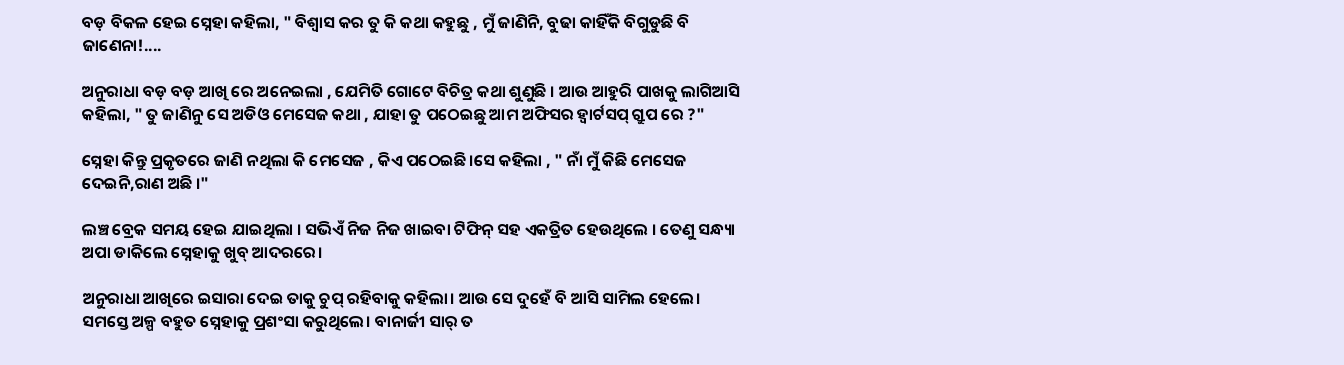ବଡ଼ ବିକଳ ହେଇ ସ୍ନେହା କହିଲା, " ବିଶ୍ୱାସ କର ତୁ କି କଥା କହୁଛୁ , ମୁଁ ଜାଣିନି, ବୁଢା କାହିଁକି ବିଗୁଡୁଛି ବି ଜାଣେନା!....

ଅନୁରାଧା ବଡ଼ ବଡ଼ ଆଖି ରେ ଅନେଇଲା , ଯେମିତି ଗୋଟେ ବିଚିତ୍ର କଥା ଶୁଣୁଛି । ଆଉ ଆହୁରି ପାଖକୁ ଲାଗିଆସି କହିଲା, " ତୁ ଜାଣିନୁ ସେ ଅଡିଓ ମେସେଜ କଥା , ଯାହା ତୁ ପଠେଇଛୁ ଆମ ଅଫିସର ହ୍ଵାର୍ଟସପ୍ ଗ୍ରୁପ ରେ ?"

ସ୍ନେହା କିନ୍ତୁ ପ୍ରକୃତରେ ଜାଣି ନଥିଲା କି ମେସେଜ , କିଏ ପଠେଇଛି।ସେ କହିଲା , " ନାଁ ମୁଁ କିଛି ମେସେଜ ଦେଇନି,ରାଣ ଅଛି ।"

ଲଞ୍ଚ ବ୍ରେକ ସମୟ ହେଇ ଯାଇଥିଲା । ସଭିଏଁ ନିଜ ନିଜ ଖାଇବା ଟିଫିନ୍ ସହ ଏକତ୍ରିତ ହେଉଥିଲେ । ତେଣୁ ସନ୍ଧ୍ୟା ଅପା ଡାକିଲେ ସ୍ନେହାକୁ ଖୁବ୍ ଆଦରରେ।

ଅନୁରାଧା ଆଖିରେ ଇସାରା ଦେଇ ତାକୁ ଚୁପ୍ ରହିବାକୁ କହିଲା। ଆଉ ସେ ଦୁହେଁ ବି ଆସି ସାମିଲ ହେଲେ। ସମସ୍ତେ ଅଳ୍ପ ବହୁତ ସ୍ନେହାକୁ ପ୍ରଶଂସା କରୁଥିଲେ। ବାନାର୍ଜୀ ସାର୍ ତ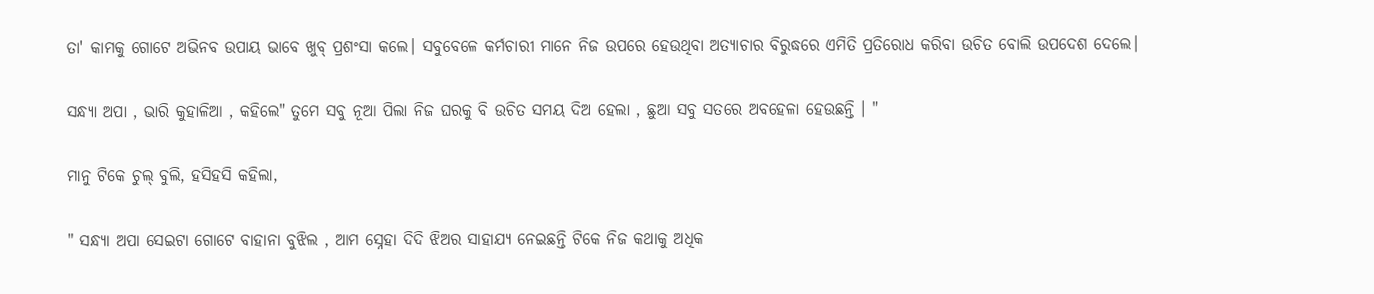ତା' କାମକୁ ଗୋଟେ ଅଭିନବ ଉପାୟ ଭାବେ ଖୁବ୍ ପ୍ରଶଂସା କଲେ। ସବୁବେଳେ କର୍ମଚାରୀ ମାନେ ନିଜ ଉପରେ ହେଉଥିବା ଅତ୍ୟାଚାର ବିରୁଦ୍ଧରେ ଏମିତି ପ୍ରତିରୋଧ କରିବା ଉଚିତ ବୋଲି ଉପଦେଶ ଦେଲେ।

ସନ୍ଧ୍ୟା ଅପା , ଭାରି କୁହାଳିଆ , କହିଲେ" ତୁମେ ସବୁ ନୂଆ ପିଲା ନିଜ ଘରକୁ ବି ଉଚିତ ସମୟ ଦିଅ ହେଲା , ଛୁଆ ସବୁ ସତରେ ଅବହେଳା ହେଉଛନ୍ତି । "

ମାନୁ ଟିକେ ଚୁଲ୍ ବୁଲି, ହସିହସି କହିଲା,

" ସନ୍ଧ୍ୟା ଅପା ସେଇଟା ଗୋଟେ ବାହାନା ବୁଝିଲ , ଆମ ସ୍ନେହା ଦିଦି ଝିଅର ସାହାଯ୍ୟ ନେଇଛନ୍ତି ଟିକେ ନିଜ କଥାକୁ ଅଧିକ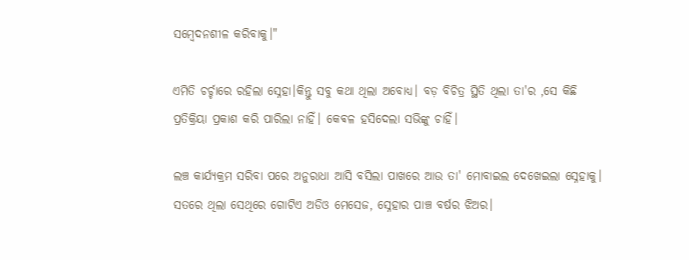ସମ୍ବେଦନଶୀଳ କରିବାକୁ।"

ଏମିତି ଚର୍ଚ୍ଚାରେ ରହିଲା ସ୍ନେହା।କିନ୍ତୁ ସବୁ କଥା ଥିଲା ଅବୋଧ୍ୟ। ବଡ଼ ବିଚିତ୍ର ସ୍ଥିତି ଥିଲା ତା'ର ,ସେ କିଛି ପ୍ରତିକ୍ରିୟା ପ୍ରକାଶ କରି ପାରିଲା ନାହିଁ। କେଵଳ ହସିଦେଲା ସଭିଙ୍କୁ ଚାହିଁ।

ଲଞ୍ଚ କାର୍ଯ୍ୟକ୍ରମ ସରିବା ପରେ ଅନୁରାଧା ଆସି ବସିଲା ପାଖରେ ଆଉ ତା' ମୋବାଇଲ ଦେଖେଇଲା ସ୍ନେହାକୁ। ସତରେ ଥିଲା ସେଥିରେ ଗୋଟିଏ ଅଡିଓ ମେସେଜ, ସ୍ନେହାର ପାଞ୍ଚ ବର୍ଷର ଝିଅର।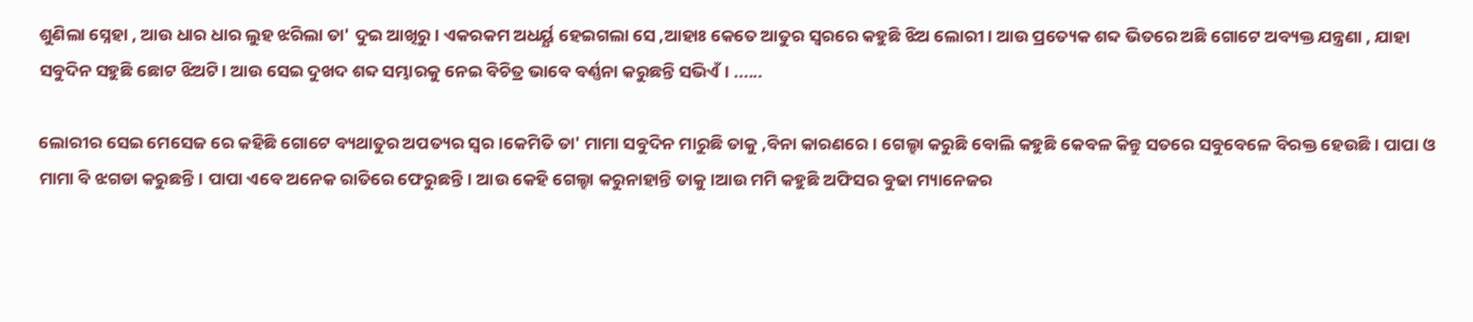ଶୁଣିଲା ସ୍ନେହା , ଆଉ ଧାର ଧାର ଲୁହ ଝରିଲା ତା' ଦୁଇ ଆଖିରୁ। ଏକରକମ ଅଧର୍ୟ୍ଯ ହେଇଗଲା ସେ ,ଆହାଃ କେତେ ଆତୁର ସ୍ୱରରେ କହୁଛି ଝିଅ ଲୋରୀ। ଆଉ ପ୍ରତ୍ୟେକ ଶବ୍ଦ ଭିତରେ ଅଛି ଗୋଟେ ଅବ୍ୟକ୍ତ ଯନ୍ତ୍ରଣା , ଯାହା ସବୁଦିନ ସହୁଛି ଛୋଟ ଝିଅଟି। ଆଉ ସେଇ ଦୁଖଦ ଶବ୍ଦ ସମ୍ଭାରକୁ ନେଇ ବିଚିତ୍ର ଭାବେ ବର୍ଣ୍ଣନା କରୁଛନ୍ତି ସଭିଏଁ। ......

ଲୋରୀର ସେଇ ମେସେଜ ରେ କହିଛି ଗୋଟେ ବ୍ୟଥାତୁର ଅପତ୍ୟର ସ୍ୱର।କେମିତି ତା' ମାମା ସବୁଦିନ ମାରୁଛି ତାକୁ ,ବିନା କାରଣରେ । ଗେଲ୍ହା କରୁଛି ବୋଲି କହୁଛି କେବଳ କିନ୍ତୁ ସତରେ ସବୁବେଳେ ବିରକ୍ତ ହେଉଛି। ପାପା ଓ ମାମା ବି ଝଗଡା କରୁଛନ୍ତି। ପାପା ଏବେ ଅନେକ ରାତିରେ ଫେରୁଛନ୍ତି। ଆଉ କେହି ଗେଲ୍ହା କରୁନାହାନ୍ତି ତାକୁ।ଆଉ ମମି କହୁଛି ଅଫିସର ବୁଢା ମ୍ୟାନେଜର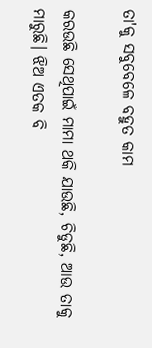ତା'କୁ ସବୁବେଳେ ବହୁତ କାମ

କରଉଛି ସେଥିପାଇଁ ମାମା ଥକି ଯାଉଛି, ଚିଡୁଛି, ଆଉ ତାକୁ ମାରୁଛି। ଝିଅ ଏତକ ବି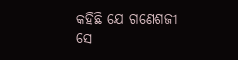କହିଛି ଯେ ଗଣେଶଜୀ ସେ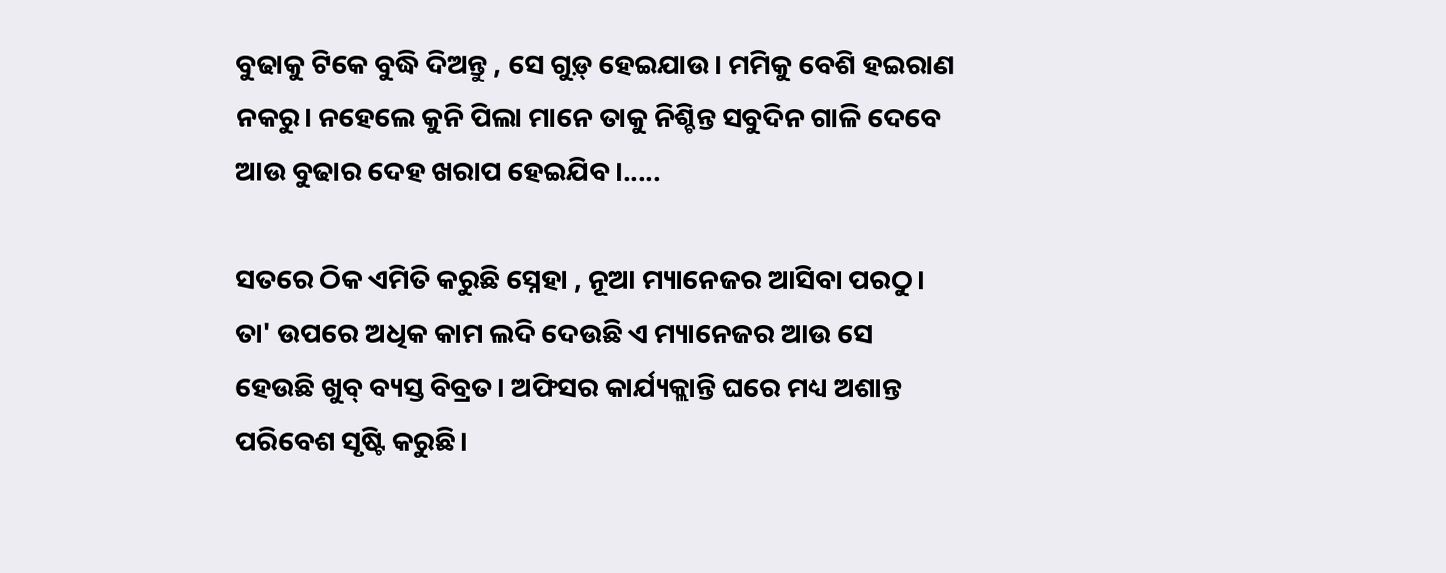ବୁଢାକୁ ଟିକେ ବୁଦ୍ଧି ଦିଅନ୍ତୁ , ସେ ଗୁଡ଼୍ ହେଇଯାଉ। ମମିକୁ ବେଶି ହଇରାଣ ନକରୁ। ନହେଲେ କୁନି ପିଲା ମାନେ ତାକୁ ନିଶ୍ଚିନ୍ତ ସବୁଦିନ ଗାଳି ଦେବେ ଆଉ ବୁଢାର ଦେହ ଖରାପ ହେଇଯିବ।.....

ସତରେ ଠିକ ଏମିତି କରୁଛି ସ୍ନେହା , ନୂଆ ମ୍ୟାନେଜର ଆସିବା ପରଠୁ। ତା' ଉପରେ ଅଧିକ କାମ ଲଦି ଦେଉଛି ଏ ମ୍ୟାନେଜର ଆଉ ସେ ହେଉଛି ଖୁବ୍ ବ୍ୟସ୍ତ ବିବ୍ରତ। ଅଫିସର କାର୍ଯ୍ୟକ୍ଲାନ୍ତି ଘରେ ମଧ୍ୟ ଅଶାନ୍ତ ପରିବେଶ ସୃଷ୍ଟି କରୁଛି।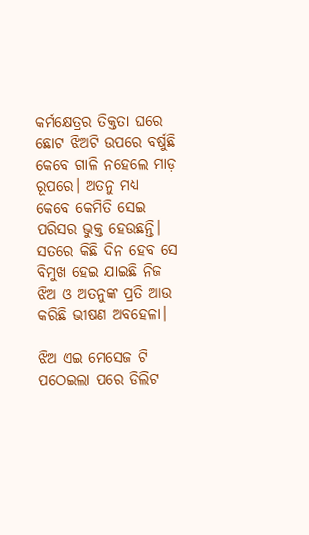କର୍ମକ୍ଷେତ୍ରର ତିକ୍ତତା ଘରେ ଛୋଟ ଝିଅଟି ଉପରେ ବର୍ଷୁଛି କେବେ ଗାଳି ନହେଲେ ମାଡ଼ ରୂପରେ। ଅତନୁ ମଧ୍ୟ କେବେ କେମିତି ସେଇ ପରିସର ଭୁକ୍ତ ହେଉଛନ୍ତି। ସତରେ କିଛି ଦିନ ହେବ ସେ ବିମୁଖ ହେଇ ଯାଇଛି ନିଜ ଝିଅ ଓ ଅତନୁଙ୍କ ପ୍ରତି ଆଉ କରିଛି ଭୀଷଣ ଅବହେଳା।

ଝିଅ ଏଇ ମେସେଜ ଟି ପଠେଇଲା ପରେ ଡିଲିଟ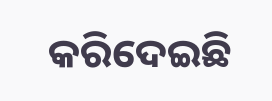କରିଦେଇଛି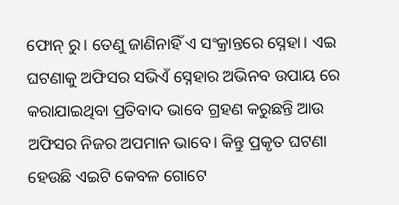ଫୋନ୍ ରୁ। ତେଣୁ ଜାଣିନାହିଁ ଏ ସଂକ୍ରାନ୍ତରେ ସ୍ନେହା। ଏଇ ଘଟଣାକୁ ଅଫିସର ସଭିଏଁ ସ୍ନେହାର ଅଭିନବ ଉପାୟ ରେ କରାଯାଇଥିବା ପ୍ରତିବାଦ ଭାବେ ଗ୍ରହଣ କରୁଛନ୍ତି ଆଉ ଅଫିସର ନିଜର ଅପମାନ ଭାବେ। କିନ୍ତୁ ପ୍ରକୃତ ଘଟଣା ହେଉଛି ଏଇଟି କେବଳ ଗୋଟେ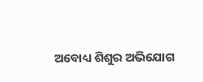ଅବୋଧ୍ୟ ଶିଶୁର ଅଭିଯୋଗ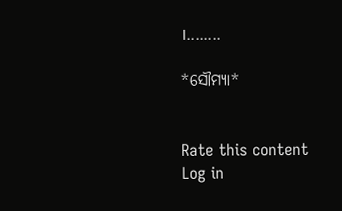।........

*ସୌମ୍ୟା*


Rate this content
Log in